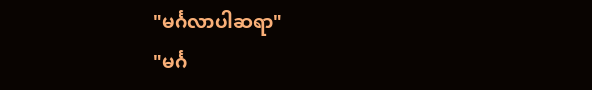"မင်္ဂလာပါဆရာ"
"မင်္ဂ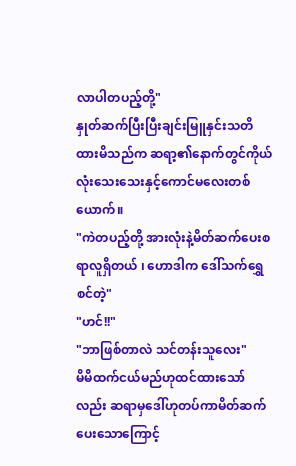လာပါတပည့်တို့"
နှုတ်ဆက်ပြီးပြီးချင်းမြူနှင်းသတိထားမိသည်က ဆရာ့၏နောက်တွင်ကိုယ်လုံးသေးသေးနှင့်ကောင်မလေးတစ်ယောက်။
"ကဲတပည့်တို့ အားလုံးနဲ့မိတ်ဆက်ပေးစရာလူရှိတယ် ၊ ဟောဒါက ဒေါ်သက်ရွှေစင်တဲ့"
"ဟင်!!"
"ဘာဖြစ်တာလဲ သင်တန်းသူလေး"
မိမိထက်ငယ်မည်ဟုထင်ထားသော်လည်း ဆရာမှဒေါ်ဟုတပ်ကာမိတ်ဆက်ပေးသောကြောင့်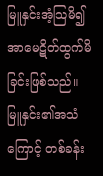မြူနှင်းအံ့သြမိ၍ အာမေဋိတ်ထွက်မိခြင်းဖြစ်သည်။ မြူနှင်း၏အသံကြောင့် တစ်ခန်း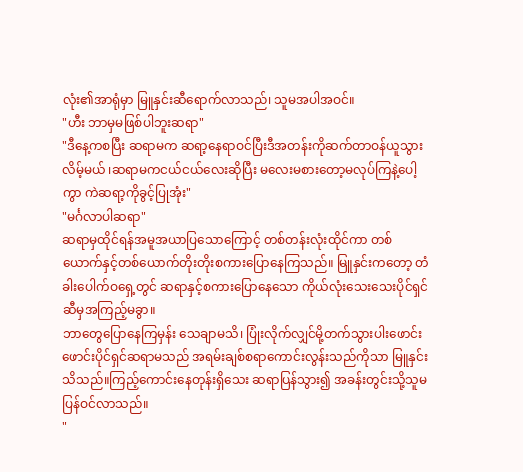လုံး၏အာရုံမှာ မြူနှင်းဆီရောက်လာသည်၊ သူမအပါအဝင်။
"ဟီး ဘာမှမဖြစ်ပါဘူးဆရာ"
"ဒီနေ့ကစပြီး ဆရာမက ဆရာ့နေရာဝင်ပြီးဒီအတန်းကိုဆက်တာဝန်ယူသွားလိမ့်မယ် ၊ဆရာမကငယ်ငယ်လေးဆိုပြီး မလေးမစားတော့မလုပ်ကြနဲ့ပေါ့ကွာ ကဲဆရာ့ကိုခွင့်ပြုအုံး"
"မင်္ဂလာပါဆရာ"
ဆရာမှထိုင်ရန်အမူအယာပြသောကြောင့် တစ်တန်းလုံးထိုင်ကာ တစ်ယောက်နှင့်တစ်ယောက်တိုးတိုးစကားပြောနေကြသည်။ မြူနှင်းကတော့ တံခါးပေါက်ဝရှေ့တွင် ဆရာနှင့်စကားပြောနေသော ကိုယ်လုံးသေးသေးပိုင်ရှင်ဆီမှအကြည့်မခွာ။
ဘာတွေပြောနေကြမှန်း သေချာမသိ၊ ပြုံးလိုက်လျှင်မို့တက်သွားပါးဖောင်းဖောင်းပိုင်ရှင်ဆရာမသည် အရမ်းချစ်စရာကောင်းလွန်းသည်ကိုသာ မြူနှင်းသိသည်။ကြည့်ကောင်းနေတုန်းရှိသေး ဆရာပြန်သွား၍ အခန်းတွင်းသို့သူမပြန်ဝင်လာသည်။
"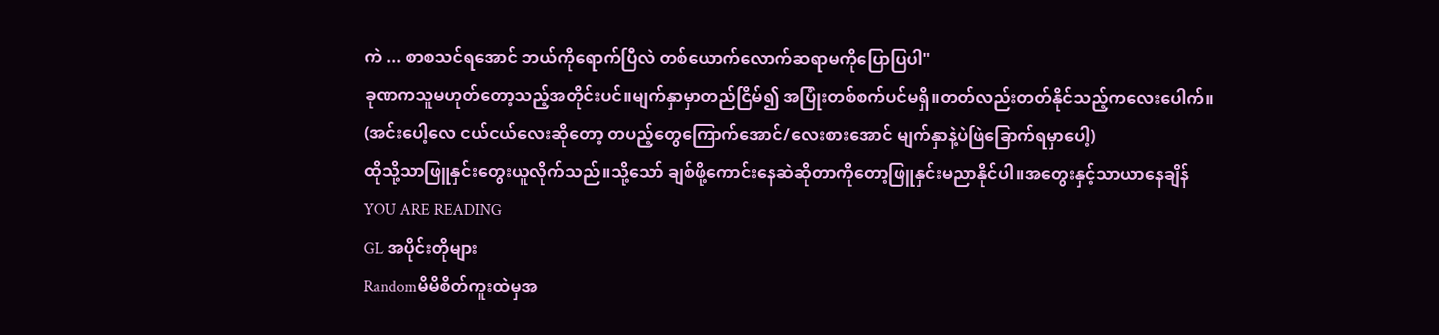ကဲ ... စာစသင်ရအောင် ဘယ်ကိုရောက်ပြီလဲ တစ်ယောက်လောက်ဆရာမကိုပြောပြပါ"
ခုဏကသူမဟုတ်တော့သည့်အတိုင်းပင်။မျက်နှာမှာတည်ငြိမ်၍ အပြုံးတစ်စက်ပင်မရှိ။တတ်လည်းတတ်နိုင်သည့်ကလေးပေါက်။
(အင်းပေါ့လေ ငယ်ငယ်လေးဆိုတော့ တပည့်တွေကြောက်အောင်/လေးစားအောင် မျက်နှာနဲ့ပဲဖြဲခြောက်ရမှာပေါ့)
ထိုသို့သာဖြူနှင်းတွေးယူလိုက်သည်။သို့သော် ချစ်ဖို့ကောင်းနေဆဲဆိုတာကိုတော့ဖြူနှင်းမညာနိုင်ပါ။အတွေးနှင့်သာယာနေချိန်
YOU ARE READING
GL အပိုင်းတိုများ
Randomမိမိစိတ်ကူးထဲမှအ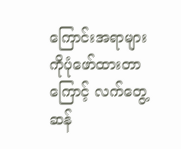ကြောင်းအရာများကိုပုံဖော်ထားတာကြောင့် လက်တွေ့ဆန်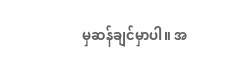မှဆန်ချင်မှာပါ။ အ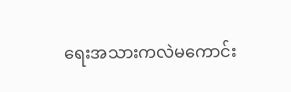ရေးအသားကလဲမကောင်း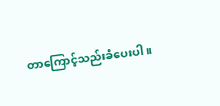တာကြောင့်သည်းခံပေးပါ။